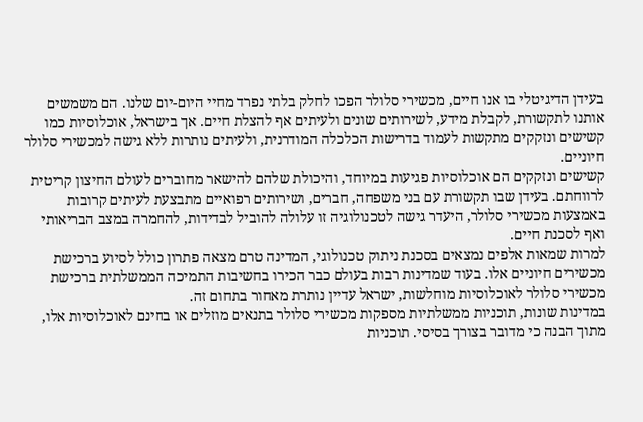בעידן הדיגיטלי בו אנו חיים, מכשירי סלולר הפכו לחלק בלתי נפרד מחיי היום-יום שלנו. הם משמשים אותנו לתקשורת, לקבלת מידע, לשירותים שונים ולעיתים אף להצלת חיים. אך בישראל, אוכלוסיות כמו קשישים ונזקקים מתקשות לעמוד בדרישות הכלכלה המודרנית, ולעיתים נותרות ללא גישה למכשירי סלולר חיוניים.
קשישים ונזקקים הם אוכלוסיות פגיעות במיוחד, והיכולת שלהם להישאר מחוברים לעולם החיצון קריטית לרווחתם. בעידן שבו תקשורת עם בני משפחה, חברים, ושירותים רפואיים מתבצעת לעיתים קרובות באמצעות מכשירי סלולר, היעדר גישה לטכנולוגיה זו עלולה להוביל לבדידות, להחמרה במצב הבריאותי ואף לסכנת חיים.
למרות שמאות אלפים נמצאים בסכנת ניתוק טכנולוגי, המדינה טרם מצאה פתרון כולל לסיוע ברכישת מכשירים חיוניים אלו. בעוד שמדינות רבות בעולם כבר הכירו בחשיבות התמיכה הממשלתית ברכישת מכשירי סלולר לאוכלוסיות מוחלשות, ישראל עדיין נותרת מאחור בתחום זה.
במדינות שונות, תוכניות ממשלתיות מספקות מכשירי סלולר בתנאים מוזלים או בחינם לאוכלוסיות אלו, מתוך הבנה כי מדובר בצורך בסיסי. תוכניות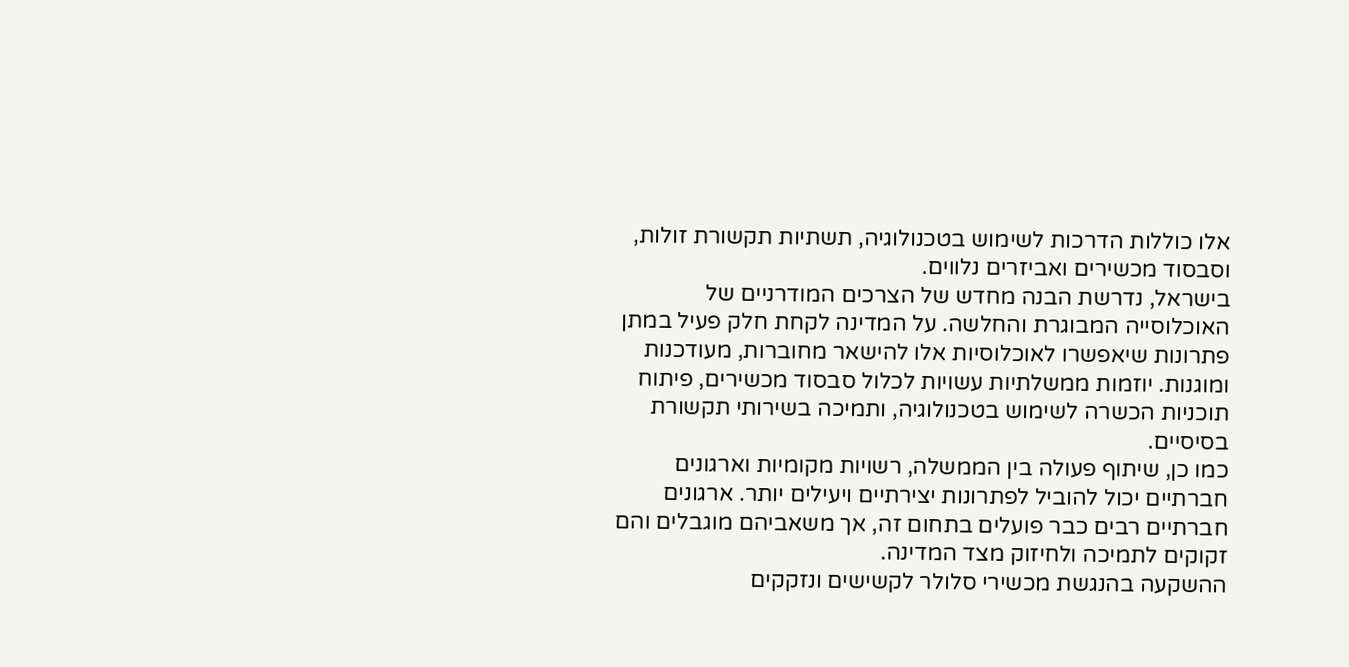אלו כוללות הדרכות לשימוש בטכנולוגיה, תשתיות תקשורת זולות, וסבסוד מכשירים ואביזרים נלווים.
בישראל, נדרשת הבנה מחדש של הצרכים המודרניים של האוכלוסייה המבוגרת והחלשה. על המדינה לקחת חלק פעיל במתן פתרונות שיאפשרו לאוכלוסיות אלו להישאר מחוברות, מעודכנות ומוגנות. יוזמות ממשלתיות עשויות לכלול סבסוד מכשירים, פיתוח תוכניות הכשרה לשימוש בטכנולוגיה, ותמיכה בשירותי תקשורת בסיסיים.
כמו כן, שיתוף פעולה בין הממשלה, רשויות מקומיות וארגונים חברתיים יכול להוביל לפתרונות יצירתיים ויעילים יותר. ארגונים חברתיים רבים כבר פועלים בתחום זה, אך משאביהם מוגבלים והם זקוקים לתמיכה ולחיזוק מצד המדינה.
ההשקעה בהנגשת מכשירי סלולר לקשישים ונזקקים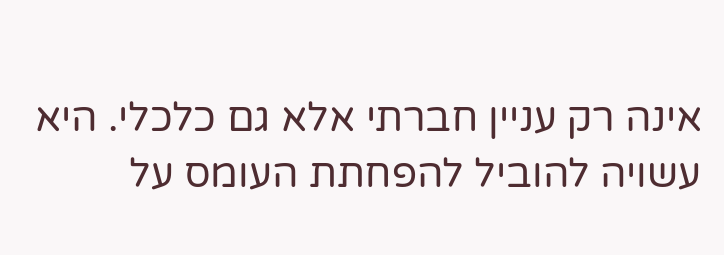אינה רק עניין חברתי אלא גם כלכלי. היא עשויה להוביל להפחתת העומס על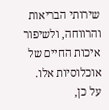שירותי הבריאות והרווחה, ולשיפור איכות החיים של אוכלוסיות אלו. על כן,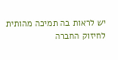יש לראות בה תמיכה מהותית לחיזוק החברה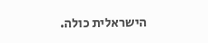הישראלית כולה.